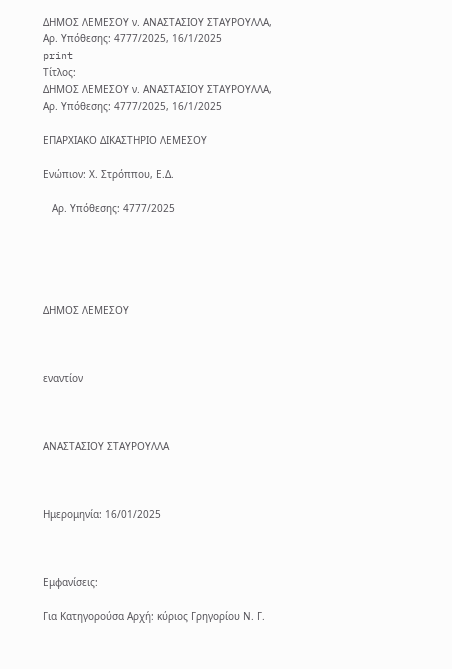ΔΗΜΟΣ ΛΕΜΕΣΟΥ ν. ΑΝΑΣΤΑΣΙΟΥ ΣΤΑΥΡΟΥΛΛΑ, Αρ. Υπόθεσης: 4777/2025, 16/1/2025
print
Τίτλος:
ΔΗΜΟΣ ΛΕΜΕΣΟΥ ν. ΑΝΑΣΤΑΣΙΟΥ ΣΤΑΥΡΟΥΛΛΑ, Αρ. Υπόθεσης: 4777/2025, 16/1/2025

ΕΠΑΡΧΙΑΚΟ ΔΙΚΑΣΤΗΡΙΟ ΛΕΜΕΣΟΥ

Ενώπιον: Χ. Στρόππου, Ε.Δ.

   Αρ. Υπόθεσης: 4777/2025





ΔΗΜΟΣ ΛΕΜΕΣΟΥ



εναντίον



ΑΝΑΣΤΑΣΙΟΥ ΣΤΑΥΡΟΥΛΛΑ



Ημερομηνία: 16/01/2025



Εμφανίσεις:

Για Κατηγορούσα Αρχή: κύριος Γρηγορίου Ν. Γ.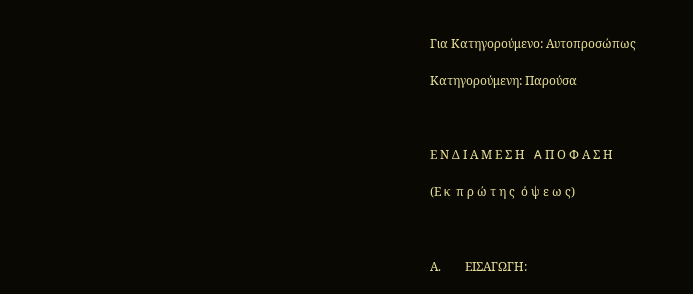Για Κατηγορούμενο: Αυτοπροσώπως

Κατηγορούμενη: Παρούσα



Ε Ν Δ Ι Α Μ Ε Σ Η   A Π Ο Φ Α Σ Η

(Ε κ  π ρ ώ τ η ς  ό ψ ε ω ς)



Α.        ΕΙΣΑΓΩΓΗ: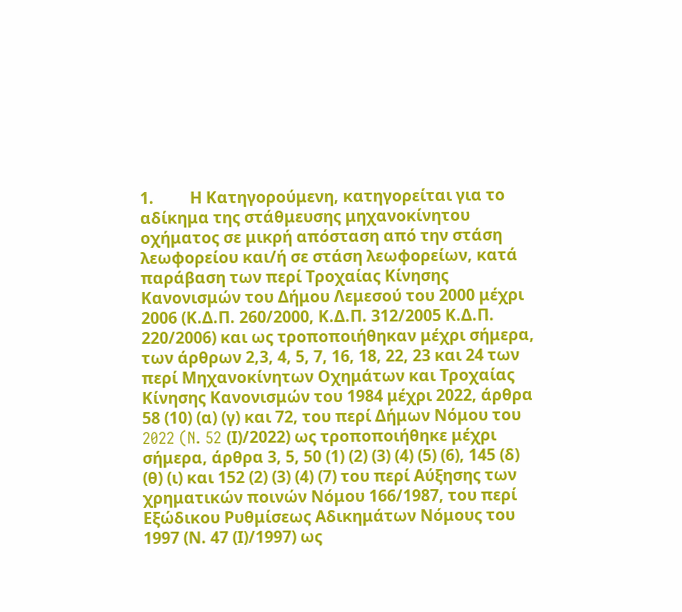1.         Η Κατηγορούμενη, κατηγορείται για το αδίκημα της στάθμευσης μηχανοκίνητου οχήματος σε μικρή απόσταση από την στάση λεωφορείου και/ή σε στάση λεωφορείων, κατά παράβαση των περί Τροχαίας Κίνησης Κανονισμών του Δήμου Λεμεσού του 2000 μέχρι 2006 (Κ.Δ.Π. 260/2000, Κ.Δ.Π. 312/2005 Κ.Δ.Π. 220/2006) και ως τροποποιήθηκαν μέχρι σήμερα, των άρθρων 2,3, 4, 5, 7, 16, 18, 22, 23 και 24 των περί Μηχανοκίνητων Οχημάτων και Τροχαίας Κίνησης Κανονισμών του 1984 μέχρι 2022, άρθρα 58 (10) (α) (γ) και 72, του περί Δήμων Νόμου του 2022 (N. 52 (Ι)/2022) ως τροποποιήθηκε μέχρι σήμερα, άρθρα 3, 5, 50 (1) (2) (3) (4) (5) (6), 145 (δ) (θ) (ι) και 152 (2) (3) (4) (7) του περί Αύξησης των χρηματικών ποινών Νόμου 166/1987, του περί Εξώδικου Ρυθμίσεως Αδικημάτων Νόμους του 1997 (Ν. 47 (Ι)/1997) ως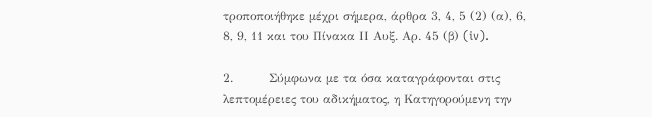τροποποιήθηκε μέχρι σήμερα, άρθρα 3, 4, 5 (2) (α), 6, 8, 9, 11 και του Πίνακα ΙΙ Αυξ. Αρ. 45 (β) (iv).

2.         Σύμφωνα με τα όσα καταγράφονται στις λεπτομέρειες του αδικήματος, η Κατηγορούμενη την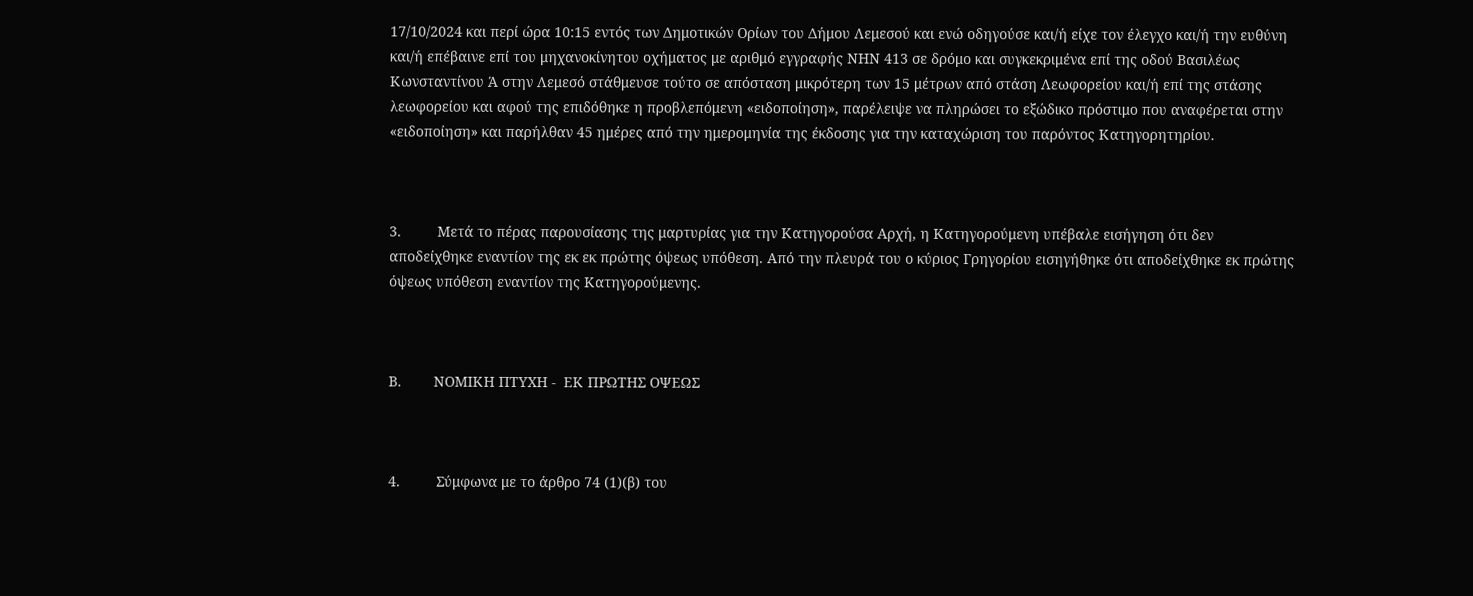17/10/2024 και περί ώρα 10:15 εντός των Δημοτικών Ορίων του Δήμου Λεμεσού και ενώ οδηγούσε και/ή είχε τον έλεγχο και/ή την ευθύνη και/ή επέβαινε επί του μηχανοκίνητου οχήματος με αριθμό εγγραφής ΝΗΝ 413 σε δρόμο και συγκεκριμένα επί της οδού Βασιλέως Κωνσταντίνου Ά στην Λεμεσό στάθμευσε τούτο σε απόσταση μικρότερη των 15 μέτρων από στάση Λεωφορείου και/ή επί της στάσης λεωφορείου και αφού της επιδόθηκε η προβλεπόμενη «ειδοποίηση», παρέλειψε να πληρώσει το εξώδικο πρόστιμο που αναφέρεται στην «ειδοποίηση» και παρήλθαν 45 ημέρες από την ημερομηνία της έκδοσης για την καταχώριση του παρόντος Κατηγορητηρίου.



3.         Μετά το πέρας παρουσίασης της μαρτυρίας για την Κατηγορούσα Αρχή, η Κατηγορούμενη υπέβαλε εισήγηση ότι δεν αποδείχθηκε εναντίον της εκ εκ πρώτης όψεως υπόθεση. Από την πλευρά του ο κύριος Γρηγορίου εισηγήθηκε ότι αποδείχθηκε εκ πρώτης όψεως υπόθεση εναντίον της Κατηγορούμενης.



Β.        ΝΟΜΙΚΗ ΠΤΥΧΗ -  ΕΚ ΠΡΩΤΗΣ ΟΨΕΩΣ



4.         Σύμφωνα με το άρθρο 74 (1)(β) του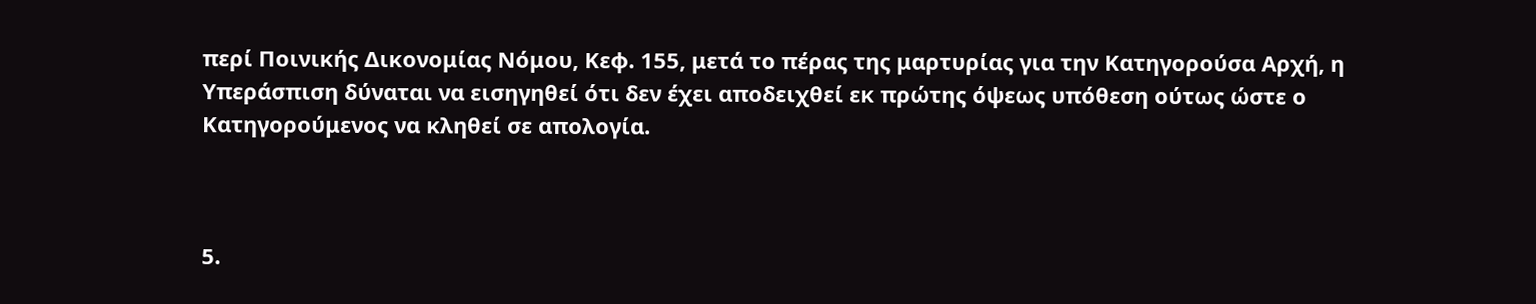περί Ποινικής Δικονομίας Νόμου, Κεφ. 155, μετά το πέρας της μαρτυρίας για την Κατηγορούσα Αρχή, η Υπεράσπιση δύναται να εισηγηθεί ότι δεν έχει αποδειχθεί εκ πρώτης όψεως υπόθεση ούτως ώστε ο Κατηγορούμενος να κληθεί σε απολογία.



5.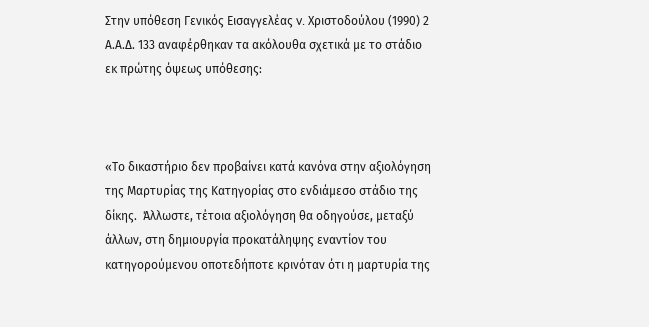Στην υπόθεση Γενικός Εισαγγελέας v. Χριστοδούλου (1990) 2 Α.Α.Δ. 133 αναφέρθηκαν τα ακόλουθα σχετικά με το στάδιο εκ πρώτης όψεως υπόθεσης:



«Το δικαστήριο δεν προβαίνει κατά κανόνα στην αξιολόγηση της Μαρτυρίας της Κατηγορίας στο ενδιάμεσο στάδιο της δίκης.  Άλλωστε, τέτοια αξιολόγηση θα οδηγούσε, μεταξύ άλλων, στη δημιουργία προκατάληψης εναντίον του κατηγορούμενου οποτεδήποτε κρινόταν ότι η μαρτυρία της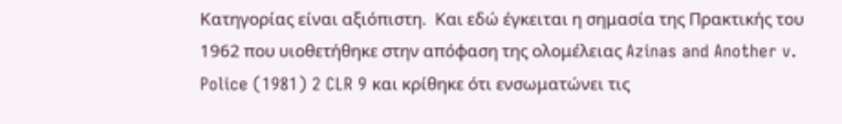Κατηγορίας είναι αξιόπιστη.  Και εδώ έγκειται η σημασία της Πρακτικής του 1962 που υιοθετήθηκε στην απόφαση της ολομέλειας Azinas and Another v. Police (1981) 2 CLR 9 και κρίθηκε ότι ενσωματώνει τις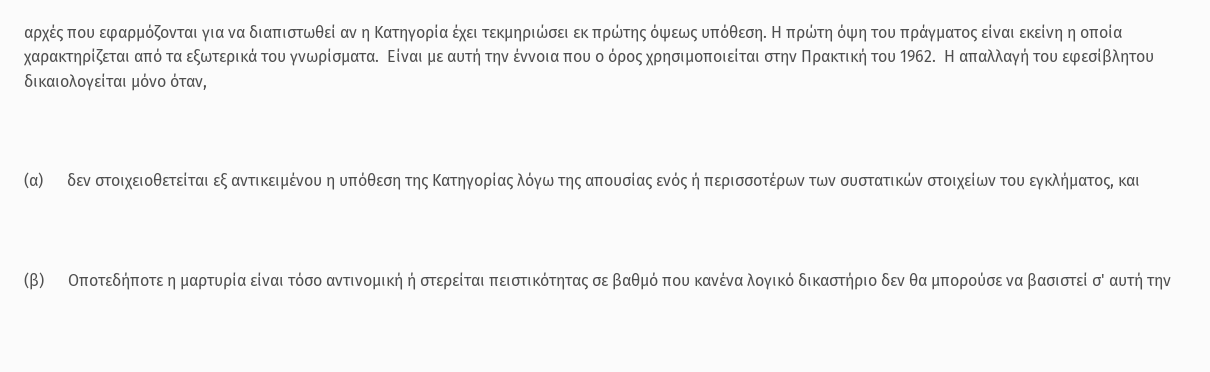αρχές που εφαρμόζονται για να διαπιστωθεί αν η Κατηγορία έχει τεκμηριώσει εκ πρώτης όψεως υπόθεση. Η πρώτη όψη του πράγματος είναι εκείνη η οποία χαρακτηρίζεται από τα εξωτερικά του γνωρίσματα.  Είναι με αυτή την έννοια που ο όρος χρησιμοποιείται στην Πρακτική του 1962.  Η απαλλαγή του εφεσίβλητου δικαιολογείται μόνο όταν,



(α)      δεν στοιχειοθετείται εξ αντικειμένου η υπόθεση της Κατηγορίας λόγω της απουσίας ενός ή περισσοτέρων των συστατικών στοιχείων του εγκλήματος, και



(β)      Οποτεδήποτε η μαρτυρία είναι τόσο αντινομική ή στερείται πειστικότητας σε βαθμό που κανένα λογικό δικαστήριο δεν θα μπορούσε να βασιστεί σ' αυτή την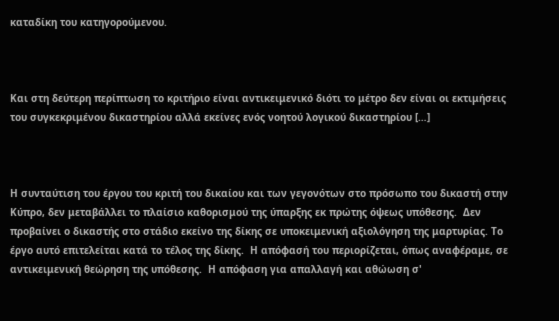καταδίκη του κατηγορούμενου.



Και στη δεύτερη περίπτωση το κριτήριο είναι αντικειμενικό διότι το μέτρο δεν είναι οι εκτιμήσεις του συγκεκριμένου δικαστηρίου αλλά εκείνες ενός νοητού λογικού δικαστηρίου […]



Η συνταύτιση του έργου του κριτή του δικαίου και των γεγονότων στο πρόσωπο του δικαστή στην Κύπρο, δεν μεταβάλλει το πλαίσιο καθορισμού της ύπαρξης εκ πρώτης όψεως υπόθεσης.  Δεν προβαίνει ο δικαστής στο στάδιο εκείνο της δίκης σε υποκειμενική αξιολόγηση της μαρτυρίας. Το έργο αυτό επιτελείται κατά το τέλος της δίκης.  Η απόφασή του περιορίζεται, όπως αναφέραμε, σε αντικειμενική θεώρηση της υπόθεσης.  Η απόφαση για απαλλαγή και αθώωση σ'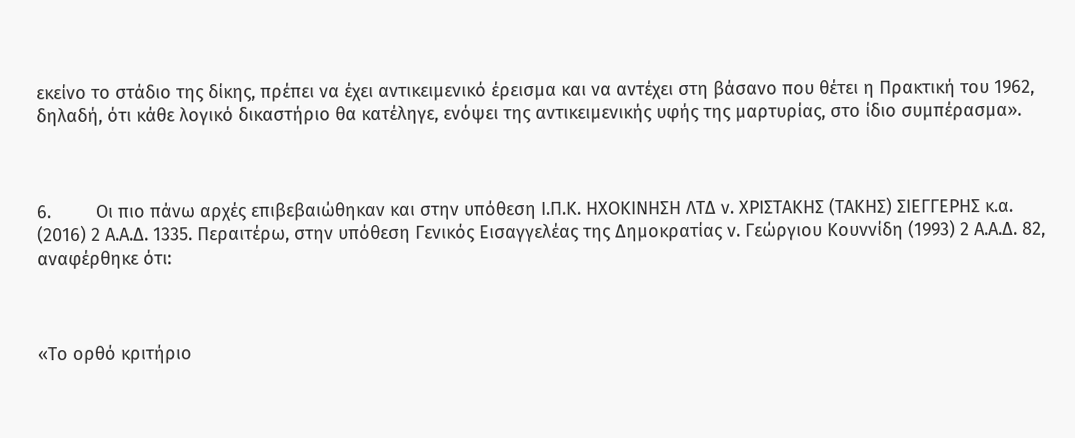εκείνο το στάδιο της δίκης, πρέπει να έχει αντικειμενικό έρεισμα και να αντέχει στη βάσανο που θέτει η Πρακτική του 1962, δηλαδή, ότι κάθε λογικό δικαστήριο θα κατέληγε, ενόψει της αντικειμενικής υφής της μαρτυρίας, στο ίδιο συμπέρασμα».



6.         Οι πιο πάνω αρχές επιβεβαιώθηκαν και στην υπόθεση Ι.Π.Κ. ΗΧΟΚΙΝΗΣΗ ΛΤΔ ν. ΧΡΙΣΤΑΚΗΣ (ΤΑΚΗΣ) ΣΙΕΓΓΕΡΗΣ κ.α. (2016) 2 Α.Α.Δ. 1335. Περαιτέρω, στην υπόθεση Γενικός Εισαγγελέας της Δημοκρατίας ν. Γεώργιου Κουννίδη (1993) 2 Α.Α.Δ. 82, αναφέρθηκε ότι:



«Το ορθό κριτήριο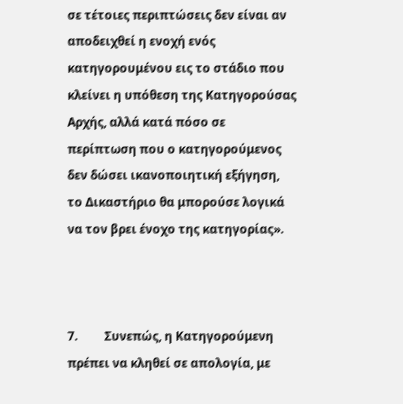σε τέτοιες περιπτώσεις δεν είναι αν αποδειχθεί η ενοχή ενός κατηγορουμένου εις το στάδιο που κλείνει η υπόθεση της Κατηγορούσας Αρχής, αλλά κατά πόσο σε περίπτωση που ο κατηγορούμενος δεν δώσει ικανοποιητική εξήγηση, το Δικαστήριο θα μπορούσε λογικά να τον βρει ένοχο της κατηγορίας».



7.         Συνεπώς, η Κατηγορούμενη πρέπει να κληθεί σε απολογία, με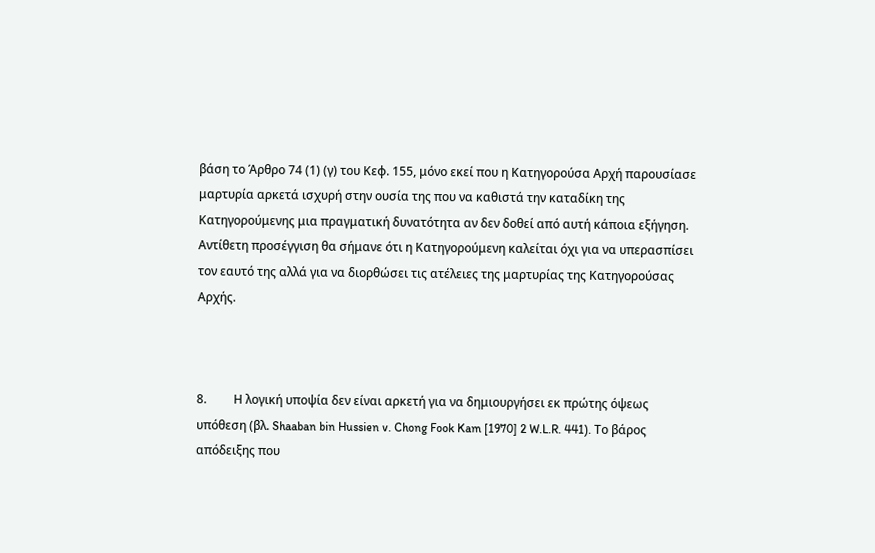βάση το Άρθρο 74 (1) (γ) του Κεφ. 155, μόνο εκεί που η Κατηγορούσα Αρχή παρουσίασε μαρτυρία αρκετά ισχυρή στην ουσία της που να καθιστά την καταδίκη της Κατηγορούμενης μια πραγματική δυνατότητα αν δεν δοθεί από αυτή κάποια εξήγηση. Αντίθετη προσέγγιση θα σήμανε ότι η Κατηγορούμενη καλείται όχι για να υπερασπίσει τον εαυτό της αλλά για να διορθώσει τις ατέλειες της μαρτυρίας της Κατηγορούσας Αρχής.



8.         Η λογική υποψία δεν είναι αρκετή για να δημιουργήσει εκ πρώτης όψεως υπόθεση (βλ. Shaaban bin Hussien v. Chong Fook Kam [1970] 2 W.L.R. 441). Το βάρος απόδειξης που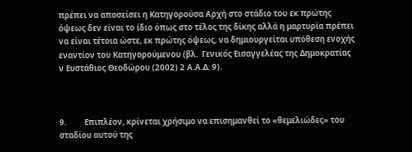πρέπει να αποσείσει η Κατηγορούσα Αρχή στο στάδιο του εκ πρώτης όψεως δεν είναι το ίδιο όπως στο τέλος της δίκης αλλά η μαρτυρία πρέπει να είναι τέτοια ώστε, εκ πρώτης όψεως, να δημιουργείται υπόθεση ενοχής εναντίον του Κατηγορούμενου (βλ.  Γενικός Εισαγγελέας της Δημοκρατίας ν Ευστάθιος Θεοδώρου (2002) 2 Α.Α.Δ. 9).



9.         Επιπλέον, κρίνεται χρήσιμο να επισημανθεί το «θεμελιώδες» του σταδίου αυτού της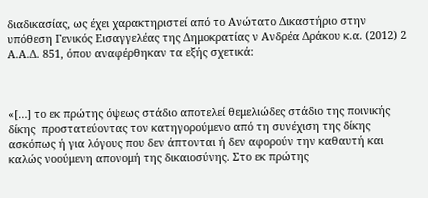διαδικασίας, ως έχει χαρακτηριστεί από το Ανώτατο Δικαστήριο στην υπόθεση Γενικός Εισαγγελέας της Δημοκρατίας ν Ανδρέα Δράκου κ.α. (2012) 2 Α.Α.Δ. 851, όπου αναφέρθηκαν τα εξής σχετικά:



«[…] το εκ πρώτης όψεως στάδιο αποτελεί θεμελιώδες στάδιο της ποινικής δίκης  προστατεύοντας τον κατηγορούμενο από τη συνέχιση της δίκης ασκόπως ή για λόγους που δεν άπτονται ή δεν αφορούν την καθαυτή και καλώς νοούμενη απονομή της δικαιοσύνης. Στο εκ πρώτης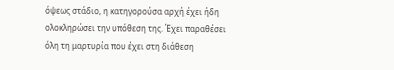όψεως στάδιο, η κατηγορούσα αρχή έχει ήδη ολοκληρώσει την υπόθεση της. Έχει παραθέσει όλη τη μαρτυρία που έχει στη διάθεση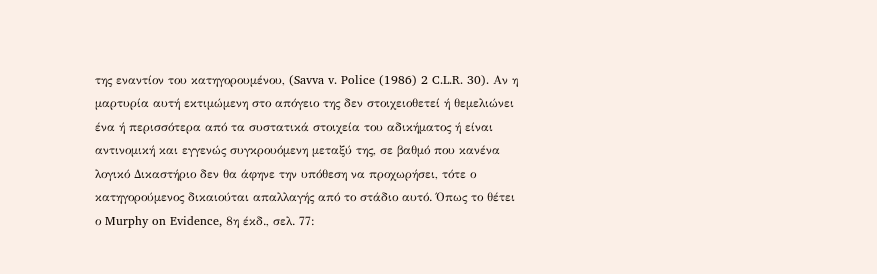της εναντίον του κατηγορουμένου, (Savva v. Police (1986) 2 C.L.R. 30). Αν η μαρτυρία αυτή εκτιμώμενη στο απόγειο της δεν στοιχειοθετεί ή θεμελιώνει ένα ή περισσότερα από τα συστατικά στοιχεία του αδικήματος ή είναι αντινομική και εγγενώς συγκρουόμενη μεταξύ της, σε βαθμό που κανένα λογικό Δικαστήριο δεν θα άφηνε την υπόθεση να προχωρήσει, τότε ο κατηγορούμενος δικαιούται απαλλαγής από το στάδιο αυτό. Όπως το θέτει ο Murphy on Evidence, 8η έκδ., σελ. 77: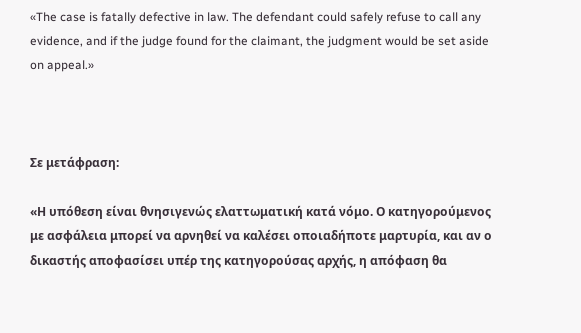«The case is fatally defective in law. The defendant could safely refuse to call any evidence, and if the judge found for the claimant, the judgment would be set aside on appeal.»



Σε μετάφραση:

«Η υπόθεση είναι θνησιγενώς ελαττωματική κατά νόμο. Ο κατηγορούμενος με ασφάλεια μπορεί να αρνηθεί να καλέσει οποιαδήποτε μαρτυρία, και αν ο δικαστής αποφασίσει υπέρ της κατηγορούσας αρχής, η απόφαση θα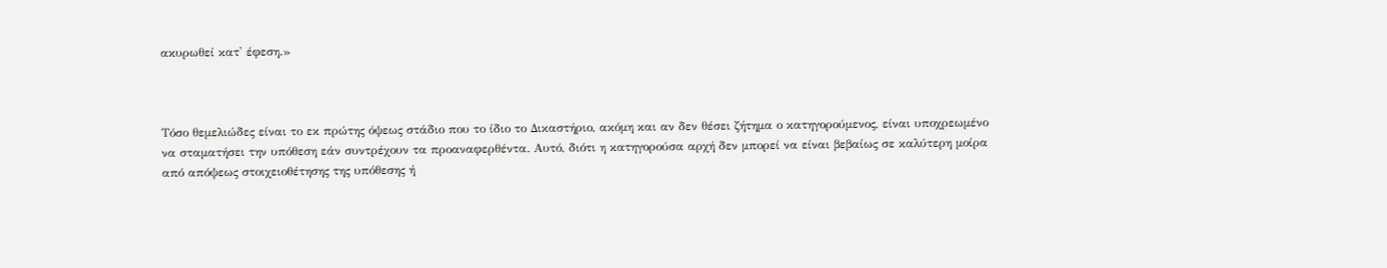ακυρωθεί κατ' έφεση.»



Τόσο θεμελιώδες είναι το εκ πρώτης όψεως στάδιο που το ίδιο το Δικαστήριο, ακόμη και αν δεν θέσει ζήτημα ο κατηγορούμενος, είναι υποχρεωμένο να σταματήσει την υπόθεση εάν συντρέχουν τα προαναφερθέντα. Αυτό, διότι η κατηγορούσα αρχή δεν μπορεί να είναι βεβαίως σε καλύτερη μοίρα από απόψεως στοιχειοθέτησης της υπόθεσης ή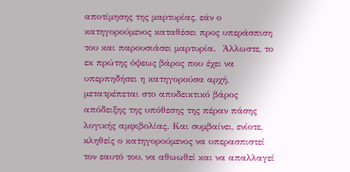αποτίμησης της μαρτυρίας, εάν ο κατηγορούμενος καταθέσει προς υπεράσπιση του και παρουσιάσει μαρτυρία.  Άλλωστε, το εκ πρώτης όψεως βάρος που έχει να υπερπηδήσει η κατηγορούσα αρχή, μετατρέπεται στο αποδεικτικό βάρος απόδειξης της υπόθεσης της πέραν πάσης λογικής αμφιβολίας. Και συμβαίνει, ενίοτε, κληθείς ο κατηγορούμενος να υπερασπιστεί τον εαυτό του, να αθωωθεί και να απαλλαγεί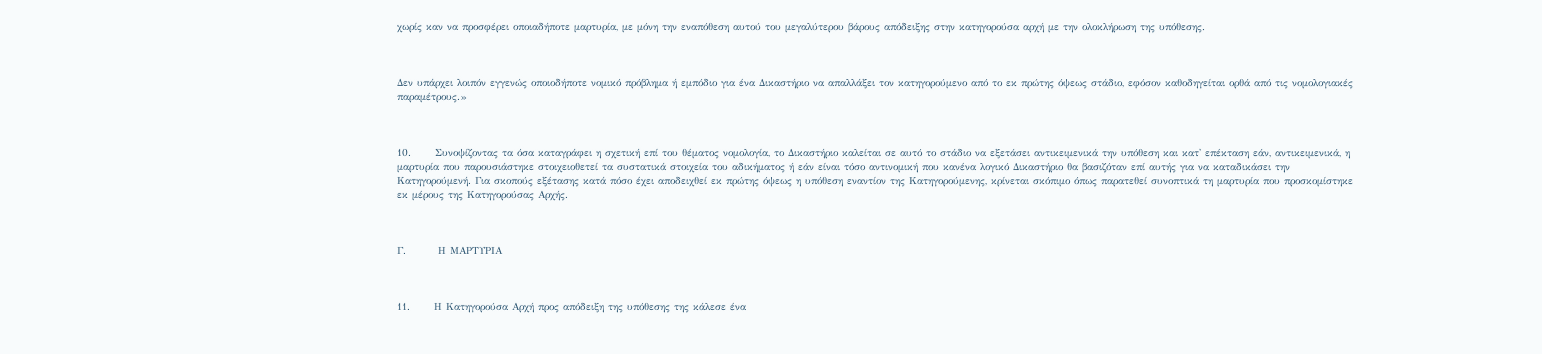χωρίς καν να προσφέρει οποιαδήποτε μαρτυρία, με μόνη την εναπόθεση αυτού του μεγαλύτερου βάρους απόδειξης στην κατηγορούσα αρχή με την ολοκλήρωση της υπόθεσης.



Δεν υπάρχει λοιπόν εγγενώς οποιοδήποτε νομικό πρόβλημα ή εμπόδιο για ένα Δικαστήριο να απαλλάξει τον κατηγορούμενο από το εκ πρώτης όψεως στάδιο, εφόσον καθοδηγείται ορθά από τις νομολογιακές παραμέτρους.»



10.      Συνοψίζοντας τα όσα καταγράφει η σχετική επί του θέματος νομολογία, το Δικαστήριο καλείται σε αυτό το στάδιο να εξετάσει αντικειμενικά την υπόθεση και κατ' επέκταση εάν, αντικειμενικά, η μαρτυρία που παρουσιάστηκε στοιχειοθετεί τα συστατικά στοιχεία του αδικήματος ή εάν είναι τόσο αντινομική που κανένα λογικό Δικαστήριο θα βασιζόταν επί αυτής για να καταδικάσει την Κατηγορούμενή. Για σκοπούς εξέτασης κατά πόσο έχει αποδειχθεί εκ πρώτης όψεως η υπόθεση εναντίον της Κατηγορούμενης, κρίνεται σκόπιμο όπως παρατεθεί συνοπτικά τη μαρτυρία που προσκομίστηκε εκ μέρους της Κατηγορούσας Αρχής.



Γ.        Η ΜΑΡΤΥΡΙΑ



11.      Η Κατηγορούσα Αρχή προς απόδειξη της υπόθεσης της κάλεσε ένα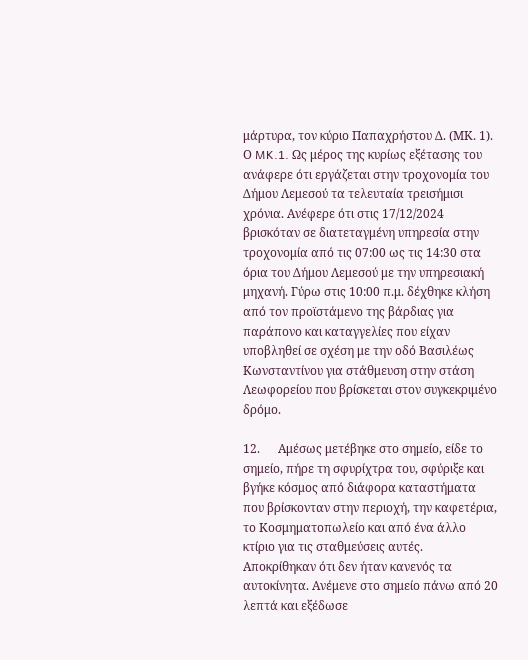μάρτυρα, τον κύριο Παπαχρήστου Δ. (ΜΚ. 1).  Ο MK.1. Ως μέρος της κυρίως εξέτασης του ανάφερε ότι εργάζεται στην τροχονομία του Δήμου Λεμεσού τα τελευταία τρεισήμισι χρόνια. Ανέφερε ότι στις 17/12/2024 βρισκόταν σε διατεταγμένη υπηρεσία στην τροχονομία από τις 07:00 ως τις 14:30 στα όρια του Δήμου Λεμεσού με την υπηρεσιακή μηχανή. Γύρω στις 10:00 π.μ. δέχθηκε κλήση από τον προϊστάμενο της βάρδιας για παράπονο και καταγγελίες που είχαν υποβληθεί σε σχέση με την οδό Βασιλέως Κωνσταντίνου για στάθμευση στην στάση Λεωφορείου που βρίσκεται στον συγκεκριμένο δρόμο.

12.      Αμέσως μετέβηκε στο σημείο, είδε το σημείο, πήρε τη σφυρίχτρα του, σφύριξε και βγήκε κόσμος από διάφορα καταστήματα που βρίσκονταν στην περιοχή, την καφετέρια, το Κοσμηματοπωλείο και από ένα άλλο κτίριο για τις σταθμεύσεις αυτές. Αποκρίθηκαν ότι δεν ήταν κανενός τα αυτοκίνητα. Ανέμενε στο σημείο πάνω από 20 λεπτά και εξέδωσε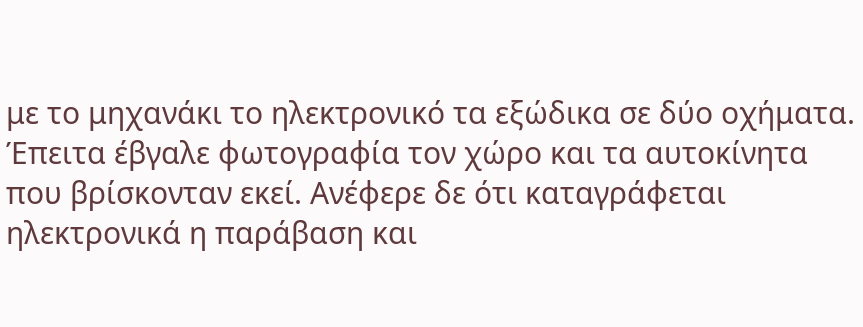με το μηχανάκι το ηλεκτρονικό τα εξώδικα σε δύο οχήματα. Έπειτα έβγαλε φωτογραφία τον χώρο και τα αυτοκίνητα που βρίσκονταν εκεί. Ανέφερε δε ότι καταγράφεται ηλεκτρονικά η παράβαση και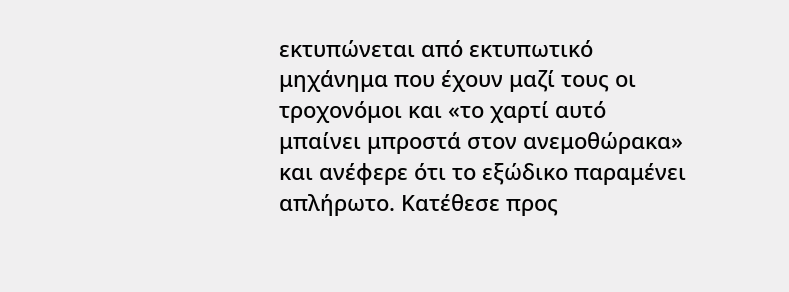εκτυπώνεται από εκτυπωτικό μηχάνημα που έχουν μαζί τους οι τροχονόμοι και «το χαρτί αυτό μπαίνει μπροστά στον ανεμοθώρακα» και ανέφερε ότι το εξώδικο παραμένει απλήρωτο. Κατέθεσε προς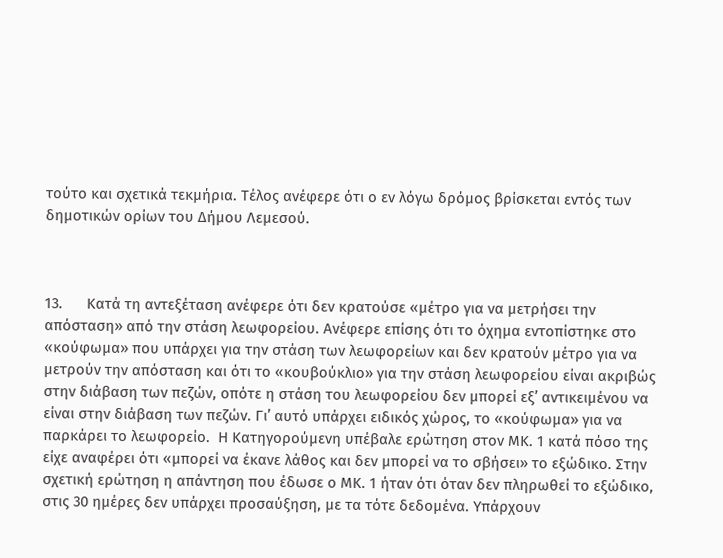τούτο και σχετικά τεκμήρια. Τέλος ανέφερε ότι ο εν λόγω δρόμος βρίσκεται εντός των δημοτικών ορίων του Δήμου Λεμεσού.



13.      Κατά τη αντεξέταση ανέφερε ότι δεν κρατούσε «μέτρο για να μετρήσει την απόσταση» από την στάση λεωφορείου. Ανέφερε επίσης ότι το όχημα εντοπίστηκε στο «κούφωμα» που υπάρχει για την στάση των λεωφορείων και δεν κρατούν μέτρο για να μετρούν την απόσταση και ότι το «κουβούκλιο» για την στάση λεωφορείου είναι ακριβώς στην διάβαση των πεζών, οπότε η στάση του λεωφορείου δεν μπορεί εξ’ αντικειμένου να είναι στην διάβαση των πεζών. Γι’ αυτό υπάρχει ειδικός χώρος, το «κούφωμα» για να παρκάρει το λεωφορείο.  Η Κατηγορούμενη υπέβαλε ερώτηση στον ΜΚ. 1 κατά πόσο της είχε αναφέρει ότι «μπορεί να έκανε λάθος και δεν μπορεί να το σβήσει» το εξώδικο. Στην σχετική ερώτηση η απάντηση που έδωσε ο ΜΚ. 1 ήταν ότι όταν δεν πληρωθεί το εξώδικο, στις 30 ημέρες δεν υπάρχει προσαύξηση, με τα τότε δεδομένα. Υπάρχουν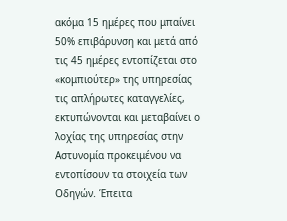ακόμα 15 ημέρες που μπαίνει 50% επιβάρυνση και μετά από τις 45 ημέρες εντοπίζεται στο «κομπιούτερ» της υπηρεσίας τις απλήρωτες καταγγελίες, εκτυπώνονται και μεταβαίνει ο λοχίας της υπηρεσίας στην Αστυνομία προκειμένου να εντοπίσουν τα στοιχεία των Οδηγών. Έπειτα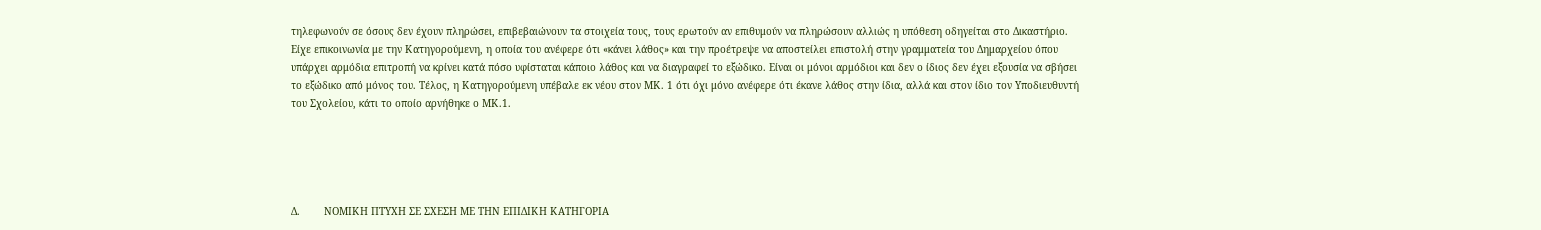τηλεφωνούν σε όσους δεν έχουν πληρώσει, επιβεβαιώνουν τα στοιχεία τους, τους ερωτούν αν επιθυμούν να πληρώσουν αλλιώς η υπόθεση οδηγείται στο Δικαστήριο. Είχε επικοινωνία με την Κατηγορούμενη, η οποία του ανέφερε ότι «κάνει λάθος» και την προέτρεψε να αποστείλει επιστολή στην γραμματεία του Δημαρχείου όπου υπάρχει αρμόδια επιτροπή να κρίνει κατά πόσο υφίσταται κάποιο λάθος και να διαγραφεί το εξώδικο. Είναι οι μόνοι αρμόδιοι και δεν ο ίδιος δεν έχει εξουσία να σβήσει το εξώδικο από μόνος του. Τέλος, η Κατηγορούμενη υπέβαλε εκ νέου στον ΜΚ. 1 ότι όχι μόνο ανέφερε ότι έκανε λάθος στην ίδια, αλλά και στον ίδιο τον Υποδιευθυντή του Σχολείου, κάτι το οποίο αρνήθηκε ο ΜΚ.1.





Δ.        ΝΟΜΙΚΗ ΠΤΥΧΗ ΣΕ ΣΧΕΣΗ ΜΕ ΤΗΝ ΕΠΙΔΙΚΗ ΚΑΤΗΓΟΡΙΑ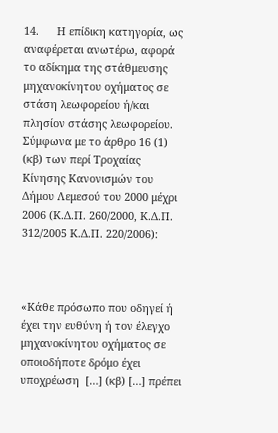14.      Η επίδικη κατηγορία, ως αναφέρεται ανωτέρω, αφορά το αδίκημα της στάθμευσης μηχανοκίνητου οχήματος σε στάση λεωφορείου ή/και πλησίον στάσης λεωφορείου. Σύμφωνα με το άρθρο 16 (1) (κβ) των περί Τροχαίας Κίνησης Κανονισμών του Δήμου Λεμεσού του 2000 μέχρι 2006 (Κ.Δ.Π. 260/2000, Κ.Δ.Π. 312/2005 Κ.Δ.Π. 220/2006):



«Κάθε πρόσωπο που οδηγεί ή έχει την ευθύνη ή τον έλεγχο μηχανοκίνητου οχήματος σε οποιοδήποτε δρόμο έχει υποχρέωση  […] (κβ) […] πρέπει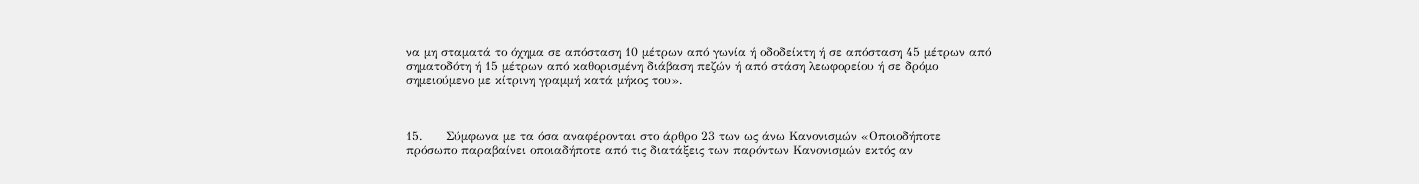να μη σταματά το όχημα σε απόσταση 10 μέτρων από γωνία ή οδοδείκτη ή σε απόσταση 45 μέτρων από σηματοδότη ή 15 μέτρων από καθορισμένη διάβαση πεζών ή από στάση λεωφορείου ή σε δρόμο σημειούμενο με κίτρινη γραμμή κατά μήκος του».



15.      Σύμφωνα με τα όσα αναφέρονται στο άρθρο 23 των ως άνω Κανονισμών «Οποιοδήποτε πρόσωπο παραβαίνει οποιαδήποτε από τις διατάξεις των παρόντων Κανονισμών εκτός αν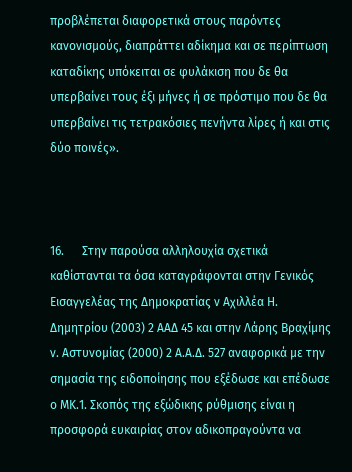προβλέπεται διαφορετικά στους παρόντες κανονισμούς, διαπράττει αδίκημα και σε περίπτωση καταδίκης υπόκειται σε φυλάκιση που δε θα υπερβαίνει τους έξι μήνες ή σε πρόστιμο που δε θα υπερβαίνει τις τετρακόσιες πενήντα λίρες ή και στις δύο ποινές».



16.      Στην παρούσα αλληλουχία σχετικά καθίστανται τα όσα καταγράφονται στην Γενικός Εισαγγελέας της Δημοκρατίας ν Αχιλλέα Η. Δημητρίου (2003) 2 ΑΑΔ 45 και στην Λάρης Βραχίμης ν. Αστυνομίας (2000) 2 Α.Α.Δ. 527 αναφορικά με την σημασία της ειδοποίησης που εξέδωσε και επέδωσε ο ΜΚ.1. Σκοπός της εξώδικης ρύθμισης είναι η προσφορά ευκαιρίας στον αδικοπραγούντα να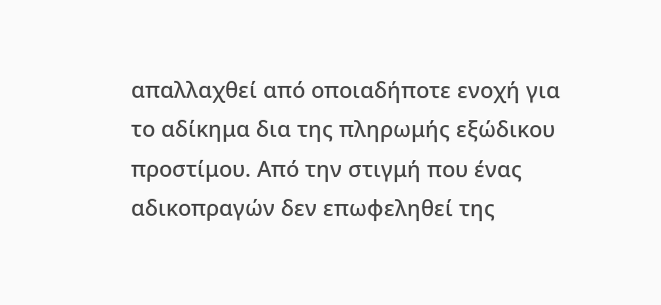απαλλαχθεί από οποιαδήποτε ενοχή για το αδίκημα δια της πληρωμής εξώδικου προστίμου. Από την στιγμή που ένας αδικοπραγών δεν επωφεληθεί της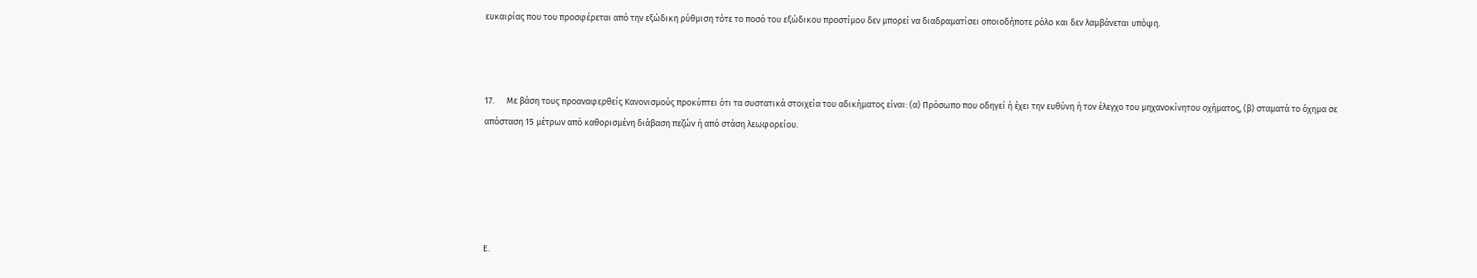ευκαιρίας που του προσφέρεται από την εξώδικη ρύθμιση τότε το ποσό του εξώδικου προστίμου δεν μπορεί να διαδραματίσει οποιοδήποτε ρόλο και δεν λαμβάνεται υπόψη.



17.      Με βάση τους προαναφερθείς Κανονισμούς προκύπτει ότι τα συστατικά στοιχεία του αδικήματος είναι: (α) Πρόσωπο που οδηγεί ή έχει την ευθύνη ή τον έλεγχο του μηχανοκίνητου οχήματος, (β) σταματά το όχημα σε απόσταση 15 μέτρων από καθορισμένη διάβαση πεζών ή από στάση λεωφορείου.





Ε.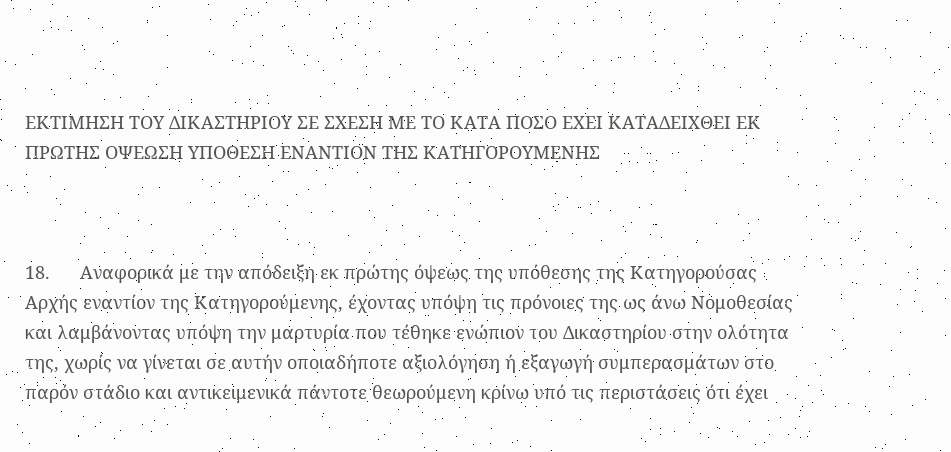ΕΚΤΙΜΗΣΗ ΤΟΥ ΔΙΚΑΣΤΗΡΙΟΥ ΣΕ ΣΧΕΣΗ ΜΕ ΤΟ ΚΑΤΑ ΠΟΣΟ ΕΧΕΙ ΚΑΤΑΔΕΙΧΘΕΙ ΕΚ ΠΡΩΤΗΣ ΟΨΕΩΣΗ ΥΠΟΘΕΣΗ ΕΝΑΝΤΙΟΝ ΤΗΣ ΚΑΤΗΓΟΡΟΥΜΕΝΗΣ



18.      Αναφορικά με την απόδειξη εκ πρώτης όψεως της υπόθεσης της Κατηγορούσας Αρχής εναντίον της Κατηγορούμενης, έχοντας υπόψη τις πρόνοιες της ως άνω Νομοθεσίας και λαμβάνοντας υπόψη την μαρτυρία που τέθηκε ενώπιον του Δικαστηρίου στην ολότητα της, χωρίς να γίνεται σε αυτήν οποιαδήποτε αξιολόγηση ή εξαγωγή συμπερασμάτων στο παρόν στάδιο και αντικειμενικά πάντοτε θεωρούμενη κρίνω υπό τις περιστάσεις ότι έχει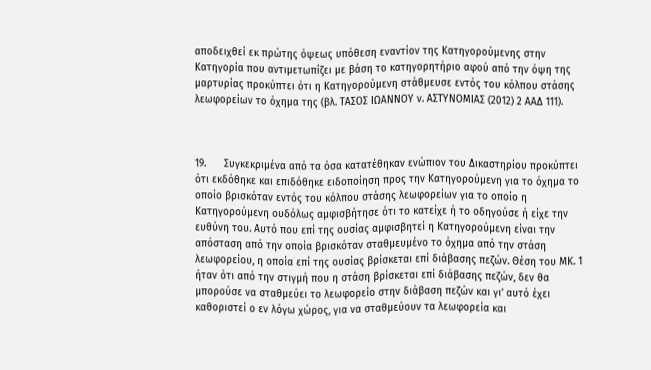αποδειχθεί εκ πρώτης όψεως υπόθεση εναντίον της Κατηγορούμενης στην Κατηγορία που αντιμετωπίζει με βάση το κατηγορητήριο αφού από την όψη της μαρτυρίας προκύπτει ότι η Κατηγορούμενη στάθμευσε εντός του κόλπου στάσης λεωφορείων το όχημα της (βλ. ΤΑΣΟΣ ΙΩΑΝΝΟΥ ν. ΑΣΤΥΝΟΜΙΑΣ (2012) 2 ΑΑΔ 111).



19.      Συγκεκριμένα από τα όσα κατατέθηκαν ενώπιον του Δικαστηρίου προκύπτει ότι εκδόθηκε και επιδόθηκε ειδοποίηση προς την Κατηγορούμενη για το όχημα το οποίο βρισκόταν εντός του κόλπου στάσης λεωφορείων για το οποίο η Κατηγορούμενη ουδόλως αμφισβήτησε ότι το κατείχε ή το οδηγούσε ή είχε την ευθύνη του. Αυτό που επί της ουσίας αμφισβητεί η Κατηγορούμενη είναι την απόσταση από την οποία βρισκόταν σταθμευμένο το όχημα από την στάση λεωφορείου, η οποία επί της ουσίας βρίσκεται επί διάβασης πεζών. Θέση του ΜΚ. 1 ήταν ότι από την στιγμή που η στάση βρίσκεται επί διάβασης πεζών, δεν θα μπορούσε να σταθμεύει το λεωφορείο στην διάβαση πεζών και γι’ αυτό έχει καθοριστεί ο εν λόγω χώρος, για να σταθμεύουν τα λεωφορεία και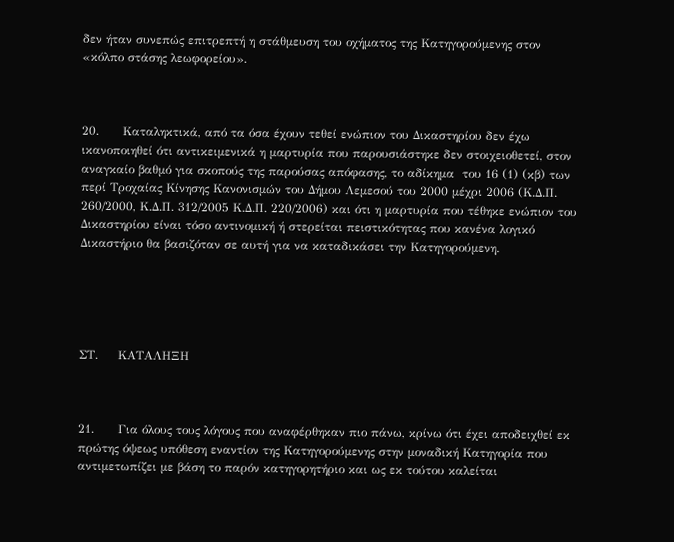δεν ήταν συνεπώς επιτρεπτή η στάθμευση του οχήματος της Κατηγορούμενης στον «κόλπο στάσης λεωφορείου».



20.      Καταληκτικά, από τα όσα έχουν τεθεί ενώπιον του Δικαστηρίου δεν έχω ικανοποιηθεί ότι αντικειμενικά η μαρτυρία που παρουσιάστηκε δεν στοιχειοθετεί, στον αναγκαίο βαθμό για σκοπούς της παρούσας απόφασης, το αδίκημα  του 16 (1) (κβ) των περί Τροχαίας Κίνησης Κανονισμών του Δήμου Λεμεσού του 2000 μέχρι 2006 (Κ.Δ.Π. 260/2000, Κ.Δ.Π. 312/2005 Κ.Δ.Π. 220/2006) και ότι η μαρτυρία που τέθηκε ενώπιον του Δικαστηρίου είναι τόσο αντινομική ή στερείται πειστικότητας που κανένα λογικό Δικαστήριο θα βασιζόταν σε αυτή για να καταδικάσει την Κατηγορούμενη.





ΣΤ.     ΚΑΤΑΛΗΞΗ



21.      Για όλους τους λόγους που αναφέρθηκαν πιο πάνω, κρίνω ότι έχει αποδειχθεί εκ πρώτης όψεως υπόθεση εναντίον της Κατηγορούμενης στην μοναδική Κατηγορία που αντιμετωπίζει με βάση το παρόν κατηγορητήριο και ως εκ τούτου καλείται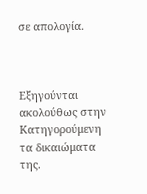σε απολογία.



Εξηγούνται ακολούθως στην Κατηγορούμενη τα δικαιώματα της.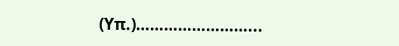(Υπ.)……………………...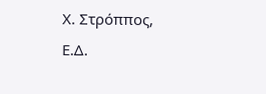Χ. Στρόππος, Ε.Δ.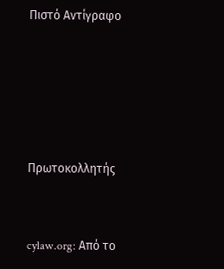Πιστό Αντίγραφο





Πρωτοκολλητής


cylaw.org: Από το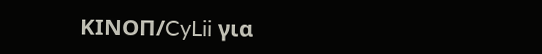ΚΙΝOΠ/CyLii για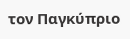τον Παγκύπριο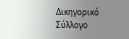Δικηγορικό Σύλλογο